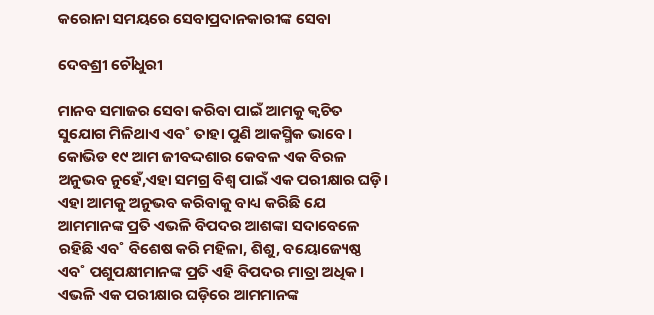କରୋନା ସମୟରେ ସେବାପ୍ରଦାନକାରୀଙ୍କ ସେବା

ଦେବଶ୍ରୀ ଚୌଧୁରୀ

ମାନବ ସମାଜର ସେବା କରିବା ପାଇଁ ଆମକୁ କ୍ବଚିତ ସୁଯୋଗ ମିଳିଥାଏ ଏବ˚ ତାହା ପୁଣି ଆକସ୍ମିକ ଭାବେ। କୋଭିଡ ୧୯ ଆମ ଜୀବଦ୍ଦଶାର କେବଳ ଏକ ବିରଳ ଅନୁଭବ ନୁହେଁ,ଏହା ସମଗ୍ର ବିଶ୍ବ ପାଇଁ ଏକ ପରୀକ୍ଷାର ଘଡ଼ି। ଏହା ଆମକୁ ଅନୁଭବ କରିବାକୁ ବାଧ୍ୟ କରିଛି ଯେ ଆମମାନଙ୍କ ପ୍ରତି ଏଭଳି ବିପଦର ଆଶଙ୍କା ସଦାବେଳେ ରହିଛି ଏବ˚ ବିଶେଷ କରି ମହିଳା, ଶିଶୁ, ବୟୋଜ୍ୟେଷ୍ଠ ଏବ˚ ପଶୁପକ୍ଷୀମାନଙ୍କ ପ୍ରତି ଏହି ବିପଦର ମାତ୍ରା ଅଧିକ। ଏଭଳି ଏକ ପରୀକ୍ଷାର ଘଡ଼ିରେ ଆମମାନଙ୍କ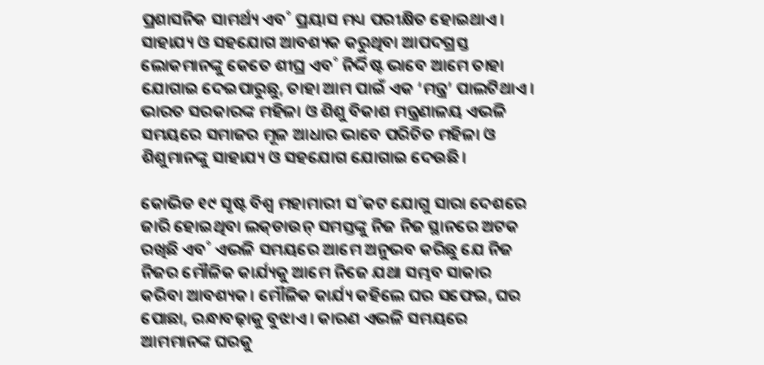ପ୍ରଶାସନିକ ସାମର୍ଥ୍ୟ ଏବ˚ ପ୍ରୟାସ ମଧ୍ୟ ପରୀକ୍ଷିତ ହୋଇଥାଏ। ସାହାଯ୍ୟ ଓ ସହଯୋଗ ଆବଶ୍ୟକ କରୁଥିବା ଆପଦଗ୍ରସ୍ତ ଲୋକମାନଙ୍କୁ କେତେ ଶୀଘ୍ର ଏବ˚ ନିର୍ଦ୍ଦିଷ୍ଟ ଭାବେ ଆମେ ତାହା ଯୋଗାଇ ଦେଇପାରୁଛୁ, ତାହା ଆମ ପାଇଁ ଏକ ‘ମନ୍ତ୍ର’ ପାଲଟିଥାଏ। ଭାରତ ସରକାରଙ୍କ ମହିଳା ଓ ଶିଶୁ ବିକାଶ ମନ୍ତ୍ରଣାଳୟ ଏଭଳି ସମୟରେ ସମାଜର ମୂଳ ଆଧାର ଭାବେ ପରିଚିତ ମହିଳା ଓ ଶିଶୁମାନଙ୍କୁ ସାହାଯ୍ୟ ଓ ସହଯୋଗ ଯୋଗାଇ ଦେଉଛି।

କୋଭିଡ ୧୯ ସୃଷ୍ଟ ବିଶ୍ବ ମହାମାରୀ ସ˚କଟ ଯୋଗୁ ସାରା ଦେଶରେ ଜାରି ହୋଇଥିବା ଲକ୍‌ଡାଉନ୍‌ ସମସ୍ତଙ୍କୁ ନିଜ ନିଜ ସ୍ଥାନରେ ଅଟକ ରଖିଛି ଏବ˚ ଏଭଳି ସମୟରେ ଆମେ ଅନୁଭବ କରିଛୁ ଯେ ନିଜ ନିଜର ମୌଳିକ କାର୍ଯ୍ୟକୁ ଆମେ ନିଜେ ଯଥା ସମ୍ଭବ ସାକାର କରିବା ଆବଶ୍ୟକ। ମୌଳିକ କାର୍ଯ୍ୟ କହିଲେ ଘର ସଫେଇ, ଘର ପୋଛା, ରନ୍ଧାବଢ଼ାକୁ ବୁଝାଏ। କାରଣ ଏଭଳି ସମୟରେ ଆମମାନଙ୍କ ଘରକୁ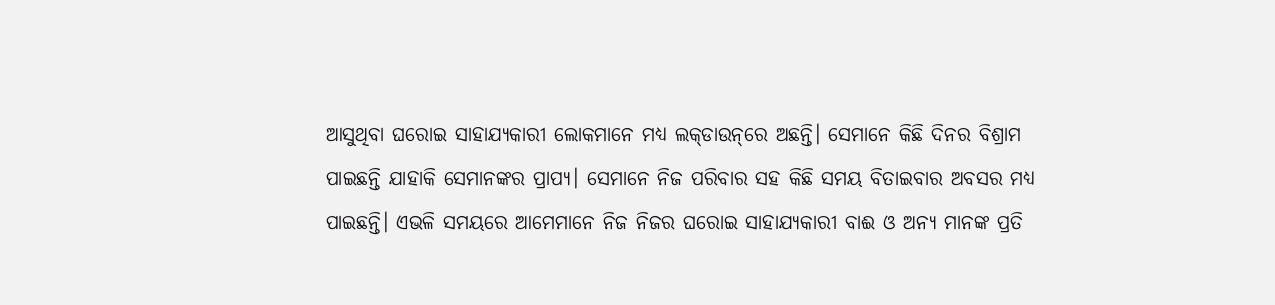ଆସୁଥିବା ଘରୋଇ ସାହାଯ୍ୟକାରୀ ଲୋକମାନେ ମଧ୍ୟ ଲକ୍‌ଡାଉନ୍‌ରେ ଅଛନ୍ତି। ସେମାନେ କିଛି ଦିନର ବିଶ୍ରାମ ପାଇଛନ୍ତି ଯାହାକି ସେମାନଙ୍କର ପ୍ରାପ୍ୟ। ସେମାନେ ନିଜ ପରିବାର ସହ କିଛି ସମୟ ବିତାଇବାର ଅବସର ମଧ୍ୟ ପାଇଛନ୍ତି। ଏଭଳି ସମୟରେ ଆମେମାନେ ନିଜ ନିଜର ଘରୋଇ ସାହାଯ୍ୟକାରୀ ବାଈ ଓ ଅନ୍ୟ ମାନଙ୍କ ପ୍ରତି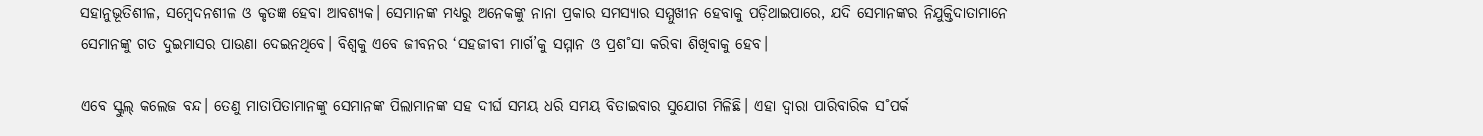ସହାନୁଭୂତିଶୀଳ, ସମ୍ବେଦନଶୀଳ ଓ କୃତଜ୍ଞ ହେବା ଆବଶ୍ୟକ। ସେମାନଙ୍କ ମଧ୍ୟରୁ ଅନେକଙ୍କୁ ନାନା ପ୍ରକାର ସମସ୍ୟାର ସମ୍ମୁଖୀନ ହେବାକୁ ପଡ଼ିଥାଇପାରେ, ଯଦି ସେମାନଙ୍କର ନିଯୁକ୍ତିଦାତାମାନେ ସେମାନଙ୍କୁ ଗତ ଦୁଇମାସର ପାଉଣା ଦେଇନଥିବେ। ବିଶ୍ବକୁ ଏବେ ଜୀବନର ‘ସହଜୀବୀ ମାର୍ଗ’କୁ ସମ୍ମାନ ଓ ପ୍ରଶ˚ସା କରିବା ଶିଖିବାକୁ ହେବ।

ଏବେ ସ୍କୁଲ୍‌ କଲେଜ ବନ୍ଦ। ତେଣୁ ମାତାପିତାମାନଙ୍କୁ ସେମାନଙ୍କ ପିଲାମାନଙ୍କ ସହ ଦୀର୍ଘ ସମୟ ଧରି ସମୟ ବିତାଇବାର ସୁଯୋଗ ମିଳିଛି। ଏହା ଦ୍ବାରା ପାରିବାରିକ ସ˚ପର୍କ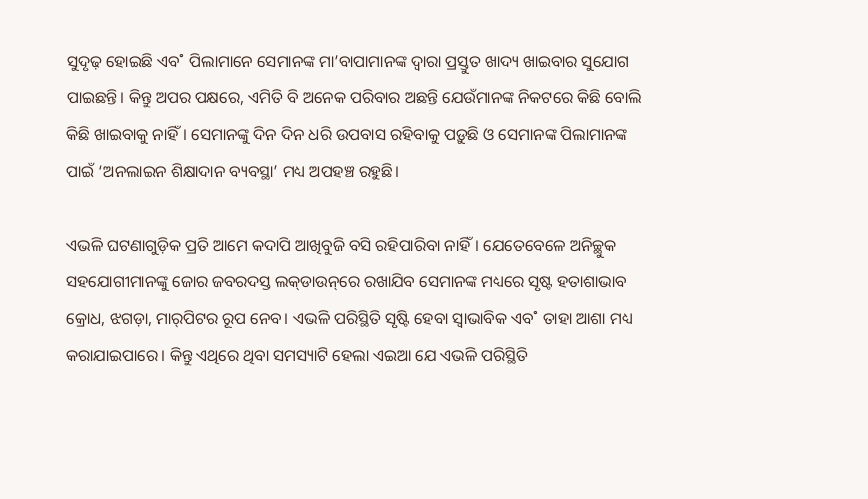ସୁଦୃଢ଼ ହୋଇଛି ଏବ˚ ପିଲାମାନେ ସେମାନଙ୍କ ମା’ବାପାମାନଙ୍କ ଦ୍ବାରା ପ୍ରସ୍ତୁତ ଖାଦ୍ୟ ଖାଇବାର ସୁଯୋଗ ପାଇଛନ୍ତି। କିନ୍ତୁ ଅପର ପକ୍ଷରେ, ଏମିତି ବି ଅନେକ ପରିବାର ଅଛନ୍ତି ଯେଉଁମାନଙ୍କ ନିକଟରେ କିଛି ବୋଲି କିଛି ଖାଇବାକୁ ନାହିଁ। ସେମାନଙ୍କୁ ଦିନ ଦିନ ଧରି ଉପବାସ ରହିବାକୁ ପଡ଼ୁଛି ଓ ସେମାନଙ୍କ ପିଲାମାନଙ୍କ ପାଇଁ ‘ଅନଲାଇନ ଶିକ୍ଷାଦାନ ବ୍ୟବସ୍ଥା’ ମଧ୍ୟ ଅପହଞ୍ଚ ରହୁଛି।

ଏଭଳି ଘଟଣାଗୁଡ଼ିକ ପ୍ରତି ଆମେ କଦାପି ଆଖିବୁଜି ବସି ରହିପାରିବା ନାହିଁ। ଯେତେବେଳେ ଅନିଚ୍ଛୁକ ସହଯୋଗୀମାନଙ୍କୁ ଜୋର ଜବରଦସ୍ତ ଲକ୍‌ଡାଉନ୍‌ରେ ରଖାଯିବ ସେମାନଙ୍କ ମଧ୍ୟରେ ସୃଷ୍ଟ ହତାଶାଭାବ କ୍ରୋଧ, ଝଗଡ଼ା, ମାର୍‌ପିଟର ରୂପ ନେବ। ଏଭଳି ପରିସ୍ଥିତି ସୃଷ୍ଟି ହେବା ସ୍ବାଭାବିକ ଏବ˚ ତାହା ଆଶା ମଧ୍ୟ କରାଯାଇପାରେ। କିନ୍ତୁ ଏଥିରେ ଥିବା ସମସ୍ୟାଟି ହେଲା ଏଇଆ ଯେ ଏଭଳି ପରିସ୍ଥିତି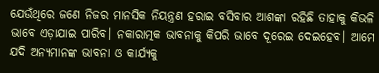ଯେଉଁଥିରେ ଜଣେ ନିଜର ମାନସିକ ନିୟନ୍ତ୍ରଣ ହରାଇ ବସିବାର ଆଶଙ୍କା ରହିଛି ତାହାକୁ କିଭଳି ଭାବେ ଏଡ଼ାଯାଇ ପାରିବ। ନକାରାତ୍ମକ ଭାବନାକୁ କିପରି ଭାବେ ଦୂରେଇ ଦେଇହେବ। ଆମେ ଯଦି ଅନ୍ୟମାନଙ୍କ ଭାବନା ଓ କାର୍ଯ୍ୟକୁ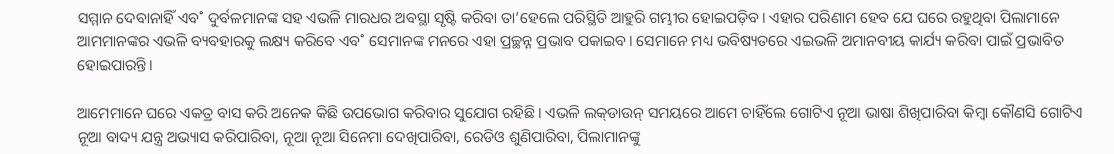ସମ୍ମାନ ଦେବାନାହିଁ ଏବ˚ ଦୁର୍ବଳମାନଙ୍କ ସହ ଏଭଳି ମାରଧର ଅବସ୍ଥା ସୃଷ୍ଟି କରିବା ତା’ହେଲେ ପରିସ୍ଥିତି ଆହୁରି ଗମ୍ଭୀର ହୋଇପଡ଼ିବ। ଏହାର ପରିଣାମ ହେବ ଯେ ଘରେ ରହୁଥିବା ପିଲାମାନେ ଆମମାନଙ୍କର ଏଭଳି ବ୍ୟବହାରକୁ ଲକ୍ଷ୍ୟ କରିବେ ଏବ˚ ସେମାନଙ୍କ ମନରେ ଏହା ପ୍ରଚ୍ଛନ୍ନ ପ୍ରଭାବ ପକାଇବ। ସେମାନେ ମଧ୍ୟ ଭବିଷ୍ୟତରେ ଏଇଭଳି ଅମାନବୀୟ କାର୍ଯ୍ୟ କରିବା ପାଇଁ ପ୍ରଭାବିତ ହୋଇପାରନ୍ତି।

ଆମେମାନେ ଘରେ ଏକତ୍ର ବାସ କରି ଅନେକ କିଛି ଉପଭୋଗ କରିବାର ସୁଯୋଗ ରହିଛି। ଏଭଳି ଲକ୍‌ଡାଉନ୍‌ ସମୟରେ ଆମେ ଚାହିଁଲେ ଗୋଟିଏ ନୂଆ ଭାଷା ଶିଖିପାରିବା କିମ୍ବା କୌଣସି ଗୋଟିଏ ନୂଆ ବାଦ୍ୟ ଯନ୍ତ୍ର ଅଭ୍ୟାସ କରିପାରିବା, ନୂଆ ନୂଆ ସିନେମା ଦେଖିପାରିବା, ରେଡିଓ ଶୁଣିପାରିବା, ପିଲାମାନଙ୍କୁ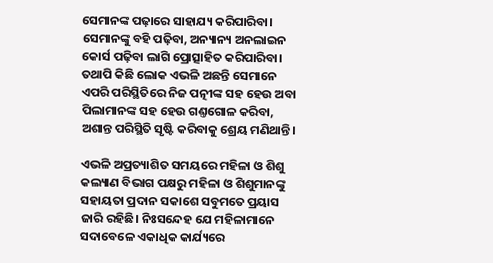ସେମାନଙ୍କ ପଢ଼ାରେ ସାହାଯ୍ୟ କରିପାରିବା। ସେମାନଙ୍କୁ ବହି ପଢ଼ିବା, ଅନ୍ୟାନ୍ୟ ଅନଲାଇନ କୋର୍ସ ପଢ଼ିବା ଲାଗି ପ୍ରୋତ୍ସାହିତ କରିପାରିବା। ତଥାପି କିଛି ଲୋକ ଏଭଳି ଅଛନ୍ତି ସେମାନେ ଏପରି ପରିସ୍ଥିତିରେ ନିଜ ପତ୍ନୀଙ୍କ ସହ ହେଉ ଅବା ପିଲାମାନଙ୍କ ସହ ହେଉ ଗଣ୍ତଗୋଳ କରିବା, ଅଶାନ୍ତ ପରିସ୍ଥିତି ସୃଷ୍ଟି କରିବାକୁ ଶ୍ରେୟ ମଣିଥାନ୍ତି।

ଏଭଳି ଅପ୍ରତ୍ୟାଶିତ ସମୟରେ ମହିଳା ଓ ଶିଶୁ କଲ୍ୟାଣ ବିଭାଗ ପକ୍ଷରୁ ମହିଳା ଓ ଶିଶୁମାନଙ୍କୁ ସହାୟତା ପ୍ରଦାନ ସକାଶେ ସବୁମତେ ପ୍ରୟାସ ଜାରି ରହିଛି। ନିଃସନ୍ଦେହ ଯେ ମହିଳାମାନେ ସଦାବେଳେ ଏକାଧିକ କାର୍ଯ୍ୟରେ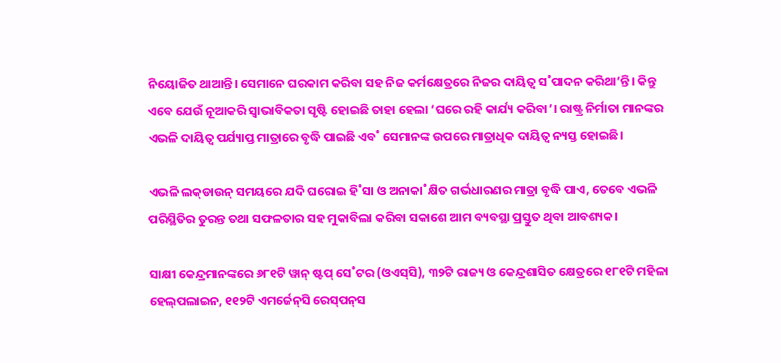ନିୟୋଜିତ ଥାଆନ୍ତି। ସେମାନେ ଘରକାମ କରିବା ସହ ନିଜ କର୍ମକ୍ଷେତ୍ରରେ ନିଜର ଦାୟିତ୍ବ ସ˚ପାଦନ କରିଥା’ନ୍ତି। କିନ୍ତୁ ଏବେ ଯେଉଁ ନୂଆକରି ସ୍ବାଭାବିକତା ସୃଷ୍ଟି ହୋଇଛି ତାହା ହେଲା ‘ଘରେ ରହି କାର୍ଯ୍ୟ କରିବା’। ରାଷ୍ଟ୍ର ନିର୍ମାତା ମାନଙ୍କର ଏଭଳି ଦାୟିତ୍ବ ପର୍ଯ୍ୟାପ୍ତ ମାତ୍ରାରେ ବୃଦ୍ଧି ପାଇଛି ଏବ˚ ସେମାନଙ୍କ ଉପରେ ମାତ୍ରାଧିକ ଦାୟିତ୍ବ ନ୍ୟସ୍ତ ହୋଇଛି।

ଏଭଳି ଲକ୍‌ଡାଉନ୍‌ ସମୟରେ ଯଦି ଘରୋଇ ହି˚ସା ଓ ଅନାକା˚କ୍ଷିତ ଗର୍ଭଧାରଣର ମାତ୍ରା ବୃଦ୍ଧି ପାଏ, ତେବେ ଏଭଳି ପରିସ୍ଥିତିର ତୁରନ୍ତ ତଥା ସଫଳତାର ସହ ମୁକାବିଲା କରିବା ସକାଶେ ଆମ ବ୍ୟବସ୍ଥା ପ୍ରସ୍ତୁତ ଥିବା ଆବଶ୍ୟକ।

ସାକ୍ଷୀ କେନ୍ଦ୍ରମାନଙ୍କରେ ୬୮୧ଟି ୱାନ୍‌ ଷ୍ଟପ୍‌ ସେ˚ଟର (ଓଏସ୍‌ସି), ୩୨ଟି ରାଜ୍ୟ ଓ କେନ୍ଦ୍ରଶାସିତ କ୍ଷେତ୍ରରେ ୧୮୧ଟି ମହିଳା ହେଲ୍‌ପଲାଇନ, ୧୧୨ଟି ଏମର୍ଜେନ୍‌ସି ରେସ୍‌ପନ୍‌ସ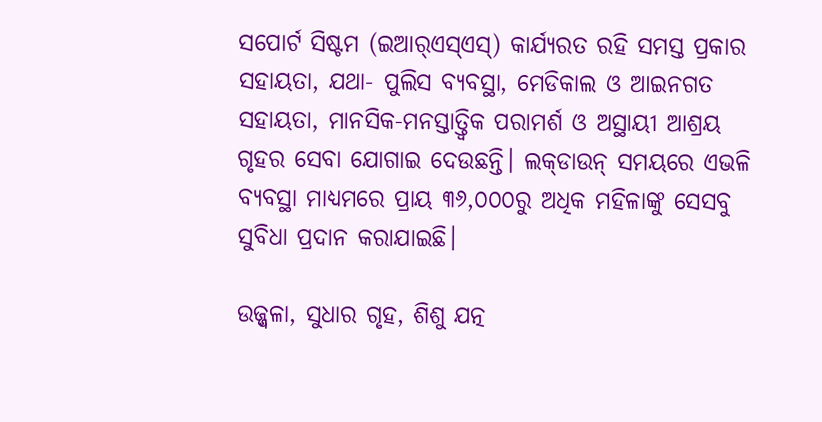ସପୋର୍ଟ ସିଷ୍ଟମ (ଇଆର୍‌ଏସ୍‌ଏସ୍‌) କାର୍ଯ୍ୟରତ ରହି ସମସ୍ତ ପ୍ରକାର ସହାୟତା, ଯଥା- ପୁଲିସ ବ୍ୟବସ୍ଥା, ମେଡିକାଲ ଓ ଆଇନଗତ ସହାୟତା, ମାନସିକ-ମନସ୍ତାତ୍ତ୍ବିକ ପରାମର୍ଶ ଓ ଅସ୍ଥାୟୀ ଆଶ୍ରୟ ଗୃହର ସେବା ଯୋଗାଇ ଦେଉଛନ୍ତି। ଲକ୍‌ଡାଉନ୍‌ ସମୟରେ ଏଭଳି ବ୍ୟବସ୍ଥା ମାଧ୍ୟମରେ ପ୍ରାୟ ୩୬,୦୦୦ରୁ ଅଧିକ ମହିଳାଙ୍କୁ ସେସବୁ ସୁବିଧା ପ୍ରଦାନ କରାଯାଇଛି।

ଉଜ୍ଜ୍ବଳା, ସୁଧାର ଗୃହ, ଶିଶୁ ଯତ୍ନ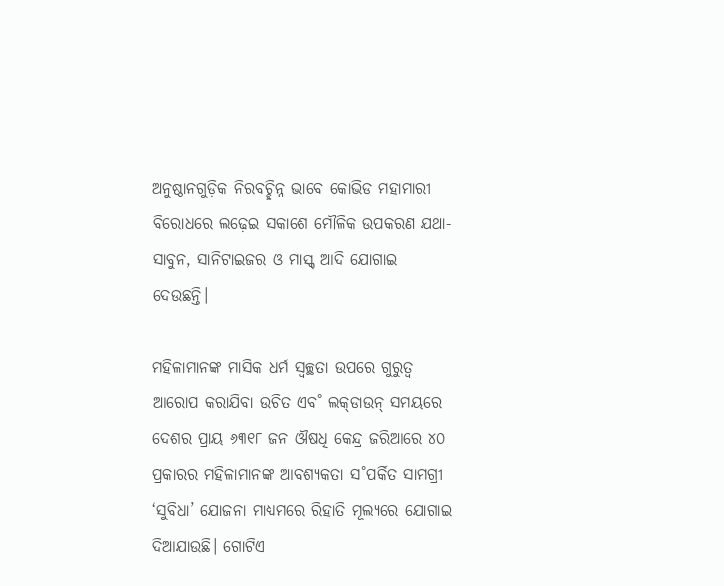ଅନୁଷ୍ଠାନଗୁଡ଼ିକ ନିରବଚ୍ଛିନ୍ନ ଭାବେ କୋଭିଡ ମହାମାରୀ ବିରୋଧରେ ଲଢ଼େଇ ସକାଶେ ମୌଳିକ ଉପକରଣ ଯଥା- ସାବୁନ, ସାନିଟାଇଜର ଓ ମାସ୍କ୍‌ ଆଦି ଯୋଗାଇ ଦେଉଛନ୍ତି।

ମହିଳାମାନଙ୍କ ମାସିକ ଧର୍ମ ସ୍ବଚ୍ଛତା ଉପରେ ଗୁରୁତ୍ବ ଆରୋପ କରାଯିବା ଉଚିତ ଏବ˚ ଲକ୍‌ଡାଉନ୍‌ ସମୟରେ ଦେଶର ପ୍ରାୟ ୬୩୧୮ ଜନ ଔଷଧି କେନ୍ଦ୍ର ଜରିଆରେ ୪୦ ପ୍ରକାରର ମହିଳାମାନଙ୍କ ଆବଶ୍ୟକତା ସ˚ପର୍କିତ ସାମଗ୍ରୀ ‘ସୁବିଧା’ ଯୋଜନା ମାଧ୍ୟମରେ ରିହାତି ମୂଲ୍ୟରେ ଯୋଗାଇ ଦିଆଯାଉଛି। ଗୋଟିଏ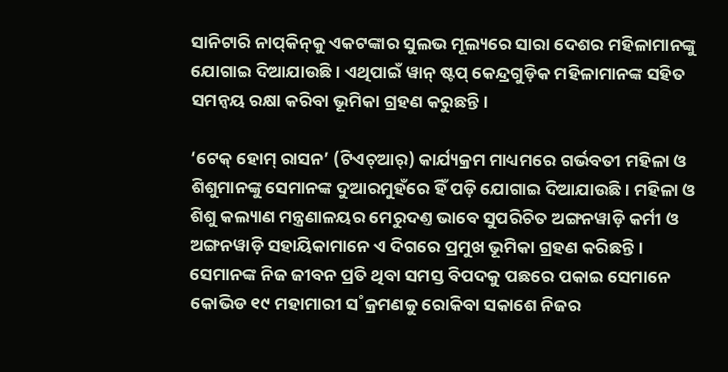ସାନିଟାରି ନାପ୍‌କିନ୍‌କୁ ଏକଟଙ୍କାର ସୁଲଭ ମୂଲ୍ୟରେ ସାରା ଦେଶର ମହିଳାମାନଙ୍କୁ ଯୋଗାଇ ଦିଆଯାଉଛି। ଏଥିପାଇଁ ୱାନ୍ ଷ୍ଟପ୍‌ କେନ୍ଦ୍ରଗୁଡ଼ିକ ମହିଳାମାନଙ୍କ ସହିତ ସମନ୍ବୟ ରକ୍ଷା କରିବା ଭୂମିକା ଗ୍ରହଣ କରୁଛନ୍ତି।

‘ଟେକ୍‌ ହୋମ୍‌ ରାସନ’ (ଟିଏଚ୍‌ଆର୍‌) କାର୍ଯ୍ୟକ୍ରମ ମାଧ୍ୟମରେ ଗର୍ଭବତୀ ମହିଳା ଓ ଶିଶୁମାନଙ୍କୁ ସେମାନଙ୍କ ଦୁଆରମୁହଁରେ ହିଁ ପଡ଼ି ଯୋଗାଇ ଦିଆଯାଉଛି। ମହିଳା ଓ ଶିଶୁ କଲ୍ୟାଣ ମନ୍ତ୍ରଣାଳୟର ମେରୁଦଣ୍ତ ଭାବେ ସୁପରିଚିତ ଅଙ୍ଗନୱାଡ଼ି କର୍ମୀ ଓ ଅଙ୍ଗନୱାଡ଼ି ସହାୟିକାମାନେ ଏ ଦିଗରେ ପ୍ରମୁଖ ଭୂମିକା ଗ୍ରହଣ କରିଛନ୍ତି। ସେମାନଙ୍କ ନିଜ ଜୀବନ ପ୍ରତି ଥିବା ସମସ୍ତ ବିପଦକୁ ପଛରେ ପକାଇ ସେମାନେ କୋଭିଡ ୧୯ ମହାମାରୀ ସ˚କ୍ରମଣକୁ ରୋକିବା ସକାଶେ ନିଜର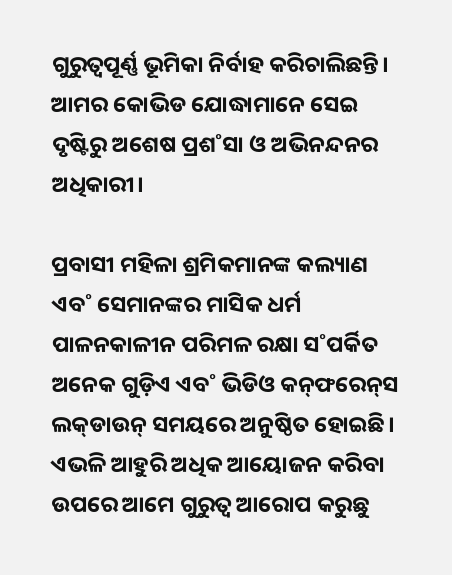ଗୁରୁତ୍ବପୂର୍ଣ୍ଣ ଭୂମିକା ନିର୍ବାହ କରିଚାଲିଛନ୍ତି। ଆମର କୋଭିଡ ଯୋଦ୍ଧାମାନେ ସେଇ ଦୃଷ୍ଟିରୁ ଅଶେଷ ପ୍ରଶ˚ସା ଓ ଅଭିନନ୍ଦନର ଅଧିକାରୀ।

ପ୍ରବାସୀ ମହିଳା ଶ୍ରମିକମାନଙ୍କ କଲ୍ୟାଣ ଏବ˚ ସେମାନଙ୍କର ମାସିକ ଧର୍ମ ପାଳନକାଳୀନ ପରିମଳ ରକ୍ଷା ସ˚ପର୍କିତ ଅନେକ ଗୁଡ଼ିଏ ଏବ˚ ଭିଡିଓ କନ୍‌ଫରେନ୍‌ସ ଲକ୍‌ଡାଉନ୍‌ ସମୟରେ ଅନୁଷ୍ଠିତ ହୋଇଛି। ଏଭଳି ଆହୁରି ଅଧିକ ଆୟୋଜନ କରିବା ଉପରେ ଆମେ ଗୁରୁତ୍ବ ଆରୋପ କରୁଛୁ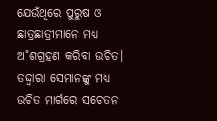ଯେଉଁଥିରେ ପୁରୁଷ ଓ ଛାତ୍ରଛାତ୍ରୀମାନେ ମଧ୍ୟ ଅ˚ଶଗ୍ରହଣ କରିବା ଉଚିତ। ତଦ୍ଦ୍ବାରା ସେମାନଙ୍କୁ ମଧ୍ୟ ଉଚିତ ମାର୍ଗରେ ସଚେତନ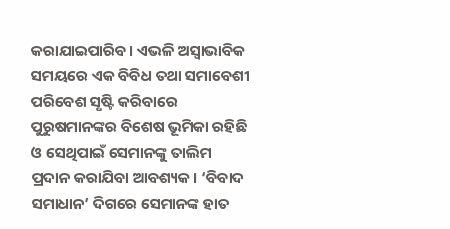କରାଯାଇପାରିବ। ଏଭଳି ଅସ୍ବାଭାବିକ ସମୟରେ ଏକ ବିବିଧ ତଥା ସମାବେଶୀ ପରିବେଶ ସୃଷ୍ଟି କରିବାରେ ପୁରୁଷମାନଙ୍କର ବିଶେଷ ଭୂମିକା ରହିଛି ଓ ସେଥିପାଇଁ ସେମାନଙ୍କୁ ତାଲିମ ପ୍ରଦାନ କରାଯିବା ଆବଶ୍ୟକ। ‘ବିବାଦ ସମାଧାନ’ ଦିଗରେ ସେମାନଙ୍କ ହାତ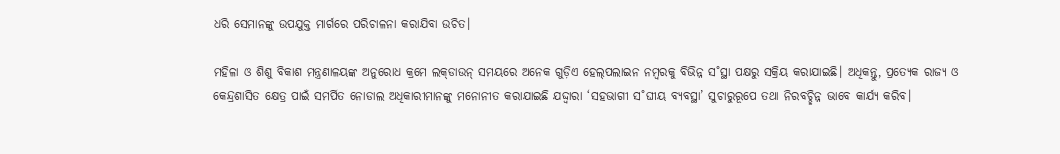ଧରି ସେମାନଙ୍କୁ ଉପଯୁକ୍ତ ମାର୍ଗରେ ପରିଚାଳନା କରାଯିବା ଉଚିତ।

ମହିଳା ଓ ଶିଶୁ ବିକାଶ ମନ୍ତ୍ରଣାଳୟଙ୍କ ଅନୁରୋଧ କ୍ରମେ ଲକ୍‌ଡାଉନ୍‌ ସମୟରେ ଅନେକ ଗୁଡ଼ିଏ ହେଲ୍‌ପଲାଇନ ନମ୍ବରକୁ ବିଭିନ୍ନ ସ˚ସ୍ଥା ପକ୍ଷରୁ ସକ୍ରିୟ କରାଯାଇଛି। ଅଧିକନ୍ତୁ, ପ୍ରତ୍ୟେକ ରାଜ୍ୟ ଓ କେନ୍ଦ୍ରଶାସିତ କ୍ଷେତ୍ର ପାଇଁ ସମର୍ପିତ ନୋଡାଲ ଅଧିକାରୀମାନଙ୍କୁ ମନୋନୀତ କରାଯାଇଛି ଯଦ୍ଦ୍ବାରା ‘ସହଭାଗୀ ସ˚ଘୀୟ ବ୍ୟବସ୍ଥା’ ସୁଚାରୁରୂପେ ତଥା ନିରବଚ୍ଛିନ୍ନ ଭାବେ କାର୍ଯ୍ୟ କରିବ।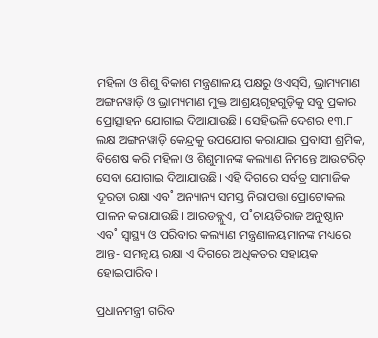ମହିଳା ଓ ଶିଶୁ ବିକାଶ ମନ୍ତ୍ରଣାଳୟ ପକ୍ଷରୁ ଓଏସ୍‌ସି, ଭ୍ରାମ୍ୟମାଣ ଅଙ୍ଗନୱାଡ଼ି ଓ ଭ୍ରାମ୍ୟମାଣ ମୁକ୍ତ ଆଶ୍ରୟଗୃହଗୁଡ଼ିକୁ ସବୁ ପ୍ରକାର ପ୍ରୋତ୍ସାହନ ଯୋଗାଇ ଦିଆଯାଉଛି। ସେହିଭଳି ଦେଶର ୧୩.୮ ଲକ୍ଷ ଅଙ୍ଗନୱାଡ଼ି କେନ୍ଦ୍ରକୁ ଉପଯୋଗ କରାଯାଇ ପ୍ରବାସୀ ଶ୍ରମିକ, ବିଶେଷ କରି ମହିଳା ଓ ଶିଶୁମାନଙ୍କ କଲ୍ୟାଣ ନିମନ୍ତେ ଆଉଟରିଚ୍‌ ସେବା ଯୋଗାଇ ଦିଆଯାଉଛି। ଏହି ଦିଗରେ ସର୍ବତ୍ର ସାମାଜିକ ଦୂରତା ରକ୍ଷା ଏବ˚ ଅନ୍ୟାନ୍ୟ ସମସ୍ତ ନିରାପତ୍ତା ପ୍ରୋଟୋକଲ ପାଳନ କରାଯାଉଛି। ଆରଡବ୍ଲୁଏ, ପ˚ଚାୟତିରାଜ ଅନୁଷ୍ଠାନ ଏବ˚ ସ୍ବାସ୍ଥ୍ୟ ଓ ପରିବାର କଲ୍ୟାଣ ମନ୍ତ୍ରଣାଳୟମାନଙ୍କ ମଧ୍ୟରେ ଆନ୍ତ- ସମନ୍ବୟ ରକ୍ଷା ଏ ଦିଗରେ ଅଧିକତର ସହାୟକ ହୋଇପାରିବ।

ପ୍ରଧାନମନ୍ତ୍ରୀ ଗରିବ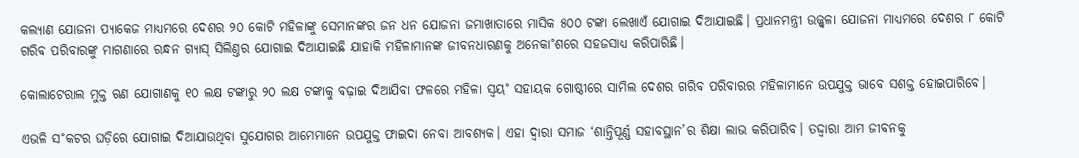କଲ୍ୟାଣ ଯୋଜନା ପ୍ୟାକେଜ ମାଧ୍ୟମରେ ଦେଶର ୨୦ କୋଟି ମହିଳାଙ୍କୁ ସେମାନଙ୍କର ଜନ ଧନ ଯୋଜନା ଜମାଖାତାରେ ମାସିକ ୫୦୦ ଟଙ୍କା ଲେଖାଏଁ ଯୋଗାଇ ଦିଆଯାଇଛି। ପ୍ରଧାନମନ୍ତ୍ରୀ ଉଜ୍ଜ୍ବଳା ଯୋଜନା ମାଧ୍ୟମରେ ଦେଶର ୮ କୋଟି ଗରିବ ପରିବାରଙ୍କୁ ମାଗଣାରେ ରନ୍ଧନ ଗ୍ୟାସ୍‌ ସିଲିଣ୍ତର ଯୋଗାଇ ଦିଆଯାଇଛି ଯାହାକି ମହିଳାମାନଙ୍କ ଜୀବନଧାରଣକୁ ଅନେକା˚ଶରେ ସହଜସାଧ୍ୟ କରିପାରିଛି।

କୋଲାଟେରାଲ ମୁକ୍ତ ଋଣ ଯୋଗାଣକୁ ୧୦ ଲକ୍ଷ ଟଙ୍କାରୁ ୨୦ ଲକ୍ଷ ଟଙ୍କାକୁ ବଢ଼ାଇ ଦିଆଯିବା ଫଳରେ ମହିଳା ସ୍ବୟ˚ ସହାୟକ ଗୋଷ୍ଠୀରେ ସାମିଲ ଦେଶର ଗରିବ ପରିବାରର ମହିଳାମାନେ ଉପଯୁକ୍ତ ଭାବେ ସଶକ୍ତ ହୋଇପାରିବେ।

ଏଭଳି ସ˚କଟର ଘଡ଼ିରେ ଯୋଗାଇ ଦିଆଯାଉଥିବା ସୁଯୋଗର ଆମେମାନେ ଉପଯୁକ୍ତ ଫାଇଦା ନେବା ଆବଶ୍ୟକ। ଏହା ଦ୍ବାରା ସମାଜ ‘ଶାନ୍ତିପୂର୍ଣ୍ଣ ସହାବସ୍ଥାନ’ର ଶିକ୍ଷା ଲାଭ କରିପାରିବ। ତଦ୍ଦ୍ବାରା ଆମ ଜୀବନକୁ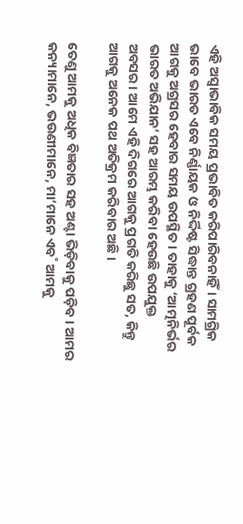ଏହି ଅସ୍ବାଭାବିକ ସମୟ ପ୍ରଭାବିତ କରିପାରିବନାହିଁ। ସାମଗ୍ରିକ ଭାବେ ଭାରତ ଏବେ ନିର୍ଣ୍ଣାୟକ ଓ ନିର୍ଦ୍ଦିଷ୍ଟ ସିଦ୍ଧାନ୍ତ ଗ୍ରହଣ ପୂର୍ବକ ଆଗକୁ ଅଗ୍ରସର ହେବାର ସମୟ ଉପସ୍ଥିତ। ତାହାକୁ ‘ଆତ୍ମନିର୍ଭର ଭାରତ ଅଭିଯାନ’ ସହ ଆରମ୍ଭ କରିବା ହେଉଛି ଉପଯୁକ୍ତ ଅବସର। ଆମେ ଏହି ଦିଗରେ ଆଗକୁ ପ୍ରଗତି କରିଛୁ ସତ, କିନ୍ତୁ ଆଗକୁ ଅନେକ ପଥ ଅତିକ୍ରମ କରିବାର ଅଛି।

ତେଣୁ ଆମକୁ ଅଧିକ ବିଜ୍ଞତାର ସହ ଅଣ୍ଟା ଭିଡ଼ିବାକୁ ପଡ଼ିବ। ଆମର କନ୍ୟାମାନେ, ଭଉଣୀମାନେ, ମା’ମାନେ ଏବ˚ ଆମକୁ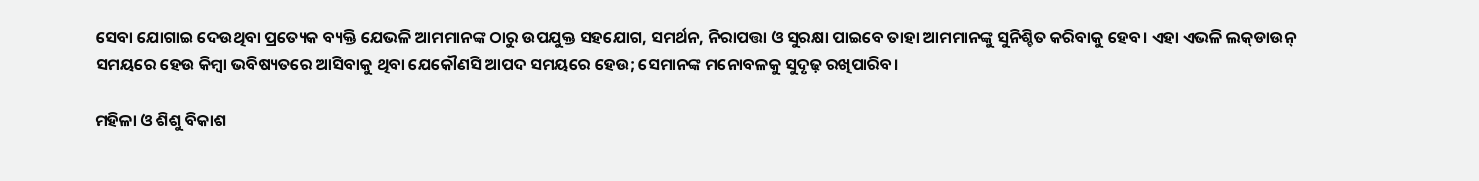ସେବା ଯୋଗାଇ ଦେଉଥିବା ପ୍ରତ୍ୟେକ ବ୍ୟକ୍ତି ଯେଭଳି ଆମମାନଙ୍କ ଠାରୁ ଉପଯୁକ୍ତ ସହଯୋଗ, ସମର୍ଥନ, ନିରାପତ୍ତା ଓ ସୁରକ୍ଷା ପାଇବେ ତାହା ଆମମାନଙ୍କୁ ସୁନିଶ୍ଚିତ କରିବାକୁ ହେବ। ଏହା ଏଭଳି ଲକ୍‌ଡାଉନ୍‌ ସମୟରେ ହେଉ କିମ୍ବା ଭବିଷ୍ୟତରେ ଆସିବାକୁ ଥିବା ଯେକୌଣସି ଆପଦ ସମୟରେ ହେଉ; ସେମାନଙ୍କ ମନୋବଳକୁ ସୁଦୃଢ଼ ରଖିପାରିବ।

ମହିଳା ଓ ଶିଶୁ ବିକାଶ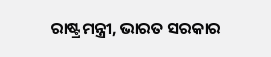ରାଷ୍ଟ୍ରମନ୍ତ୍ରୀ, ଭାରତ ସରକାର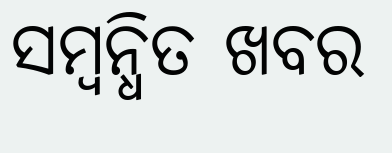ସମ୍ବନ୍ଧିତ ଖବର